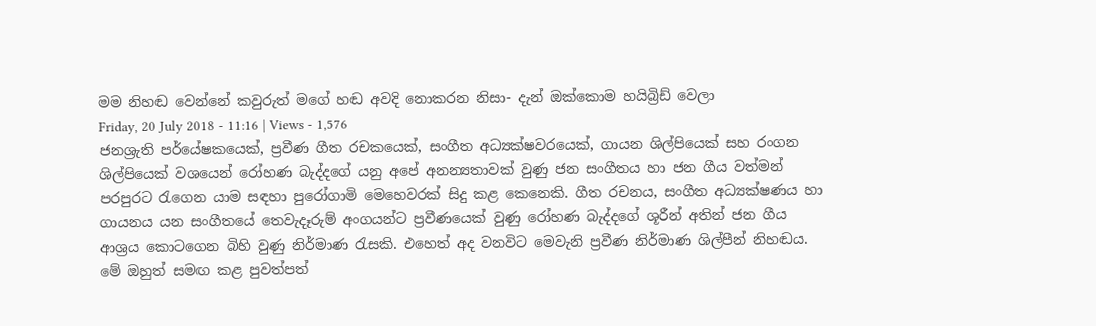මම නිහඬ වෙන්නේ කවුරුත් මගේ හඬ අවදි නොකරන නිසා- දැන් ඔක්කොම හයිබ්‍රිඩ් වෙලා
Friday, 20 July 2018 - 11:16 | Views - 1,576
ජනශ්‍රැති පර්යේෂකයෙක්, ප්‍රවීණ ගීත රචකයෙක්, සංගීත අධ්‍යක්ෂවරයෙක්, ගායන ශිල්පියෙක් සහ රංගන ශිල්පියෙක් වශයෙන් රෝහණ බැද්දගේ යනු අපේ අනන්‍යතාවක් වුණු ජන සංගීතය හා ජන ගීය වත්මන් පරපුරට රැගෙන යාම සඳහා පුරෝගාමි මෙහෙවරක් සිදු කළ කෙනෙකි. ගීත රචනය, සංගීත අධ්‍යක්ෂණය හා ගායනය යන සංගීතයේ තෙවැදෑරුම් අංගයන්ට ප්‍රවීණයෙක් වුණු රෝහණ බැද්දගේ ශූරීන් අතින් ජන ගීය ආශ්‍රය කොටගෙන බිහි වුණු නිර්මාණ රැසකි. එහෙත් අද වනවිට මෙවැනි ප්‍රවීණ නිර්මාණ ශිල්පීන් නිහඬය. මේ ඔහුත් සමඟ කළ පුවත්පත්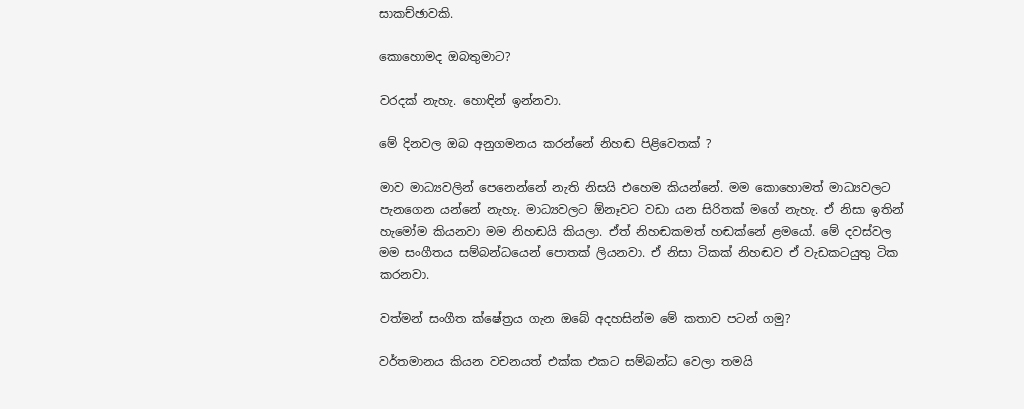සාකච්ඡාවකි.

කොහොමද ඔබතුමාට?

වරදක් නැහැ. හොඳින් ඉන්නවා.

මේ දිනවල ඔබ අනුගමනය කරන්නේ නිහඬ පිළිවෙතක් ?

මාව මාධ්‍යවලින් පෙනෙන්නේ නැති නිසයි එහෙම කියන්නේ. මම කොහොමත් මාධ්‍යවලට පැනගෙන යන්නේ නැහැ. මාධ්‍යවලට ඕනෑවට වඩා යන සිරිතක් මගේ නැහැ. ඒ නිසා ඉතින් හැමෝම කියනවා මම නිහඬයි කියලා. ඒත් නිහඬකමත් හඬක්නේ ළමයෝ. මේ දවස්වල මම සංගීතය සම්බන්ධයෙන් පොතක් ලියනවා. ඒ නිසා ටිකක් නිහඬව ඒ වැඩකටයුතු ටික කරනවා.

වත්මන් සංගීත ක්ෂේත්‍රය ගැන ඔබේ අදහසින්ම මේ කතාව පටන් ගමු?

වර්තමානය කියන වචනයත් එක්ක එකට සම්බන්ධ වෙලා තමයි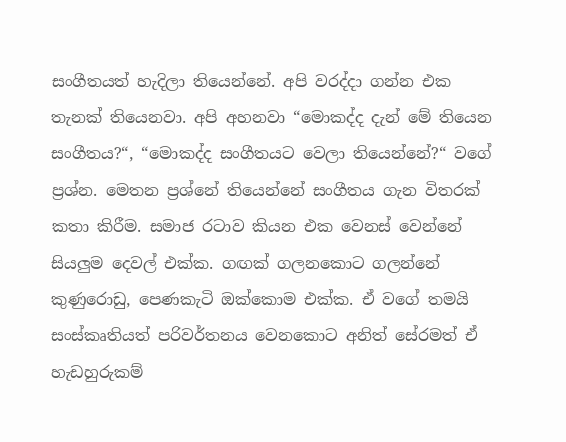සංගීතයත් හැදිලා තියෙන්නේ. අපි වරද්දා ගන්න එක තැනක් තියෙනවා. අපි අහනවා “මොකද්ද දැන් මේ තියෙන සංගීතය?“, “මොකද්ද සංගීතයට වෙලා තියෙන්නේ?“ වගේ ප්‍රශ්න. මෙතන ප්‍රශ්නේ තියෙන්නේ සංගීතය ගැන විතරක් කතා කිරීම. සමාජ රටාව කියන එක වෙනස් වෙන්නේ සියලුම දෙවල් එක්ක. ගඟක් ගලනකොට ගලන්නේ කුණුරොඩු, පෙණකැටි ඔක්කොම එක්ක. ඒ වගේ තමයි සංස්කෘතියත් පරිවර්තනය වෙනකොට අනිත් සේරමත් ඒ හැඩහුරුකම්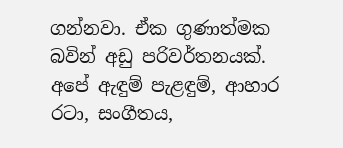ගන්නවා. ඒක ගුණාත්මක බවින් අඩු පරිවර්තනයක්. අපේ ඇඳුම් පැළඳුම්, ආහාර රටා, සංගීතය,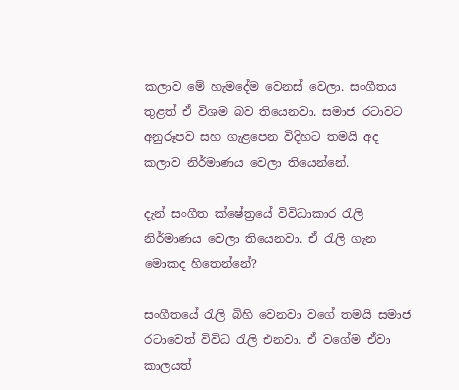කලාව මේ හැමදේම වෙනස් වෙලා. සංගීතය තුළත් ඒ විශම බව තියෙනවා. සමාජ රටාවට අනුරූපව සහ ගැළපෙන විදිහට තමයි අද කලාව නිර්මාණය වෙලා තියෙන්නේ.

දැන් සංගීත ක්ෂේත්‍රයේ විවිධාකාර රැලි නිර්මාණය වෙලා තියෙනවා. ඒ රැලි ගැන මොකද හිතෙන්නේ?

සංගීතයේ රැලි බිහි වෙනවා වගේ තමයි සමාජ රටාවෙත් විවිධ රැලි එනවා. ඒ වගේම ඒවා කාලයත්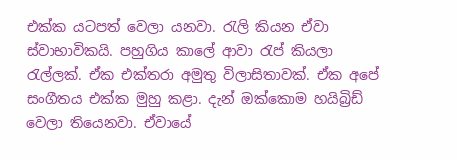එක්ක යටපත් වෙලා යනවා. රැලි කියන ඒවා ස්වාභාවිකයි. පහුගිය කාලේ ආවා රැප් කියලා රැල්ලක්. ඒක එක්තරා අමුතු විලාසිතාවක්. ඒක අපේ සංගීතය එක්ක මුහු කළා. දැන් ඔක්කොම හයිබ්‍රිඩ් වෙලා තියෙනවා. ඒවායේ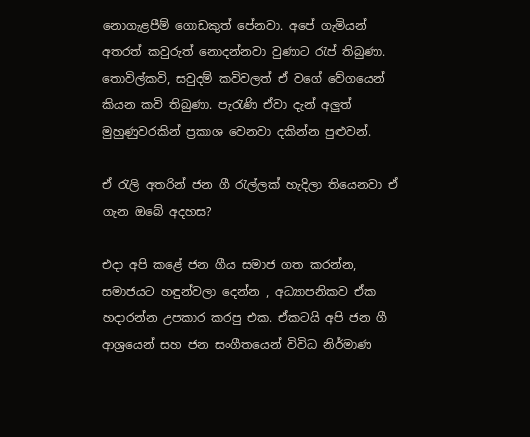නොගැළපීම් ගොඩකුත් පේනවා. අපේ ගැමියන් අතරත් කවුරුත් නොදන්නවා වුණාට රැප් තිබුණා. තොවිල්කවි, සවුදම් කවිවලත් ඒ වගේ වේගයෙන් කියන කවි තිබුණා. පැරැණි ඒවා දැන් අලුත් මුහුණුවරකින් ප්‍රකාශ වෙනවා දකින්න පුළුවන්.

ඒ රැලි අතරින් ජන ගී රැල්ලක් හැදිලා තියෙනවා ඒ ගැන ඔබේ අදහස?

එදා අපි කළේ ජන ගීය සමාජ ගත කරන්න, සමාජයට හඳුන්වලා දෙන්න , අධ්‍යාපනිකව ඒක හදාරන්න උපකාර කරපු එක. ඒකටයි අපි ජන ගී ආශ්‍රයෙන් සහ ජන සංගීතයෙන් විවිධ නිර්මාණ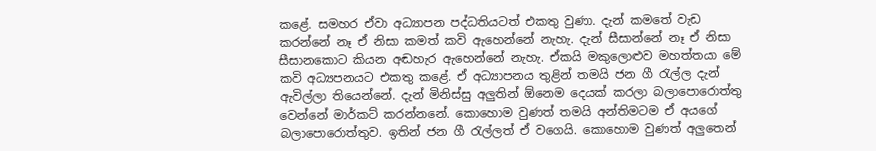කළේ. සමහර ඒවා අධ්‍යාපන පද්ධතියටත් එකතු වුණා. දැන් කමතේ වැඩ කරන්නේ නෑ ඒ නිසා කමත් කවි ඇහෙන්නේ නැහැ. දැන් සීසාන්නේ නෑ ඒ නිසා සීසානකොට කියන අඬහැර ඇහෙන්නේ නැහැ. ඒකයි මකුලොළුව මහත්තයා මේ කවි අධ්‍යපනයට එකතු කළේ. ඒ අධ්‍යාපනය තුළින් තමයි ජන ගී රැල්ල දැන් ඇවිල්ලා තියෙන්නේ. දැන් මිනිස්සු අලුතින් ඕනෙම දෙයක් කරලා බලාපොරොත්තු වෙන්නේ මාර්කට් කරන්නනේ. කොහොම වුණත් තමයි අන්තිමටම ඒ අයගේ බලාපොරොත්තුව. ඉතින් ජන ගී රැල්ලත් ඒ වගෙයි. කොහොම වුණත් අලුතෙන්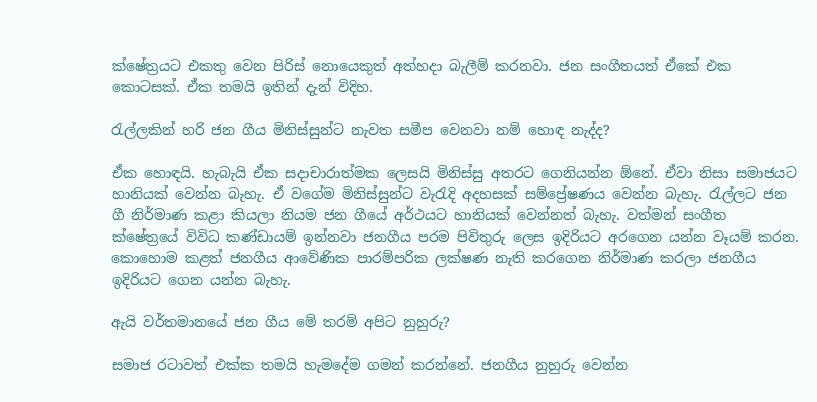ක්ෂේත්‍රයට එකතු වෙන පිරිස් නොයෙකුත් අත්හදා බැලීම් කරනවා. ජන සංගීතයත් ඒකේ එක කොටසක්. ඒක තමයි ඉතින් දැන් විදිහ.

රැල්ලකින් හරි ජන ගීය මිනිස්සුන්ට නැවත සමීප වෙනවා නම් හොඳ නැද්ද?

ඒක හොඳයි. හැබැයි ඒක සදාචාරාත්මක ලෙසයි මිනිස්සු අතරට ගෙනියන්න ඕනේ. ඒවා නිසා සමාජයට හානියක් වෙන්න බැහැ. ඒ වගේම මිනිස්සුන්ට වැරැදි අදහසක් සම්ප්‍රේෂණය වෙන්න බැහැ. රැල්ලට ජන ගී නිර්මාණ කළා කියලා නියම ජන ගීයේ අර්ථයට හානියක් වෙන්නත් බැහැ. වත්මන් සංගීත ක්ෂේත්‍රයේ විවිධ කණ්ඩායම් ඉන්නවා ජනගීය පරම පිවිතුරු ලෙස ඉදිරියට අරගෙන යන්න වෑයම් කරන. කොහොම කළත් ජනගීය ආවේණික පාරම්පරික ලක්ෂණ නැති කරගෙන නිර්මාණ කරලා ජනගීය ඉදිරියට ගෙන යන්න බැහැ.

ඇයි වර්තමානයේ ජන ගීය මේ තරම් අපිට නුහුරු?

සමාජ රටාවත් එක්ක තමයි හැමදේම ගමන් කරන්නේ. ජනගීය නුහුරු වෙන්න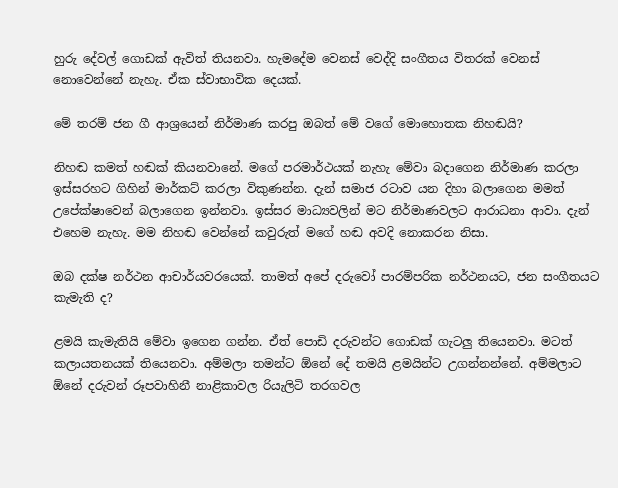හුරු දේවල් ගොඩක් ඇවිත් තියනවා. හැමදේම වෙනස් වෙද්දි සංගීතය විතරක් වෙනස් නොවෙන්නේ නැහැ. ඒක ස්වාභාවික දෙයක්.

මේ තරම් ජන ගී ආශ්‍රයෙන් නිර්මාණ කරපු ඔබත් මේ වගේ මොහොතක නිහඬයි?

නිහඬ කමත් හඬක් කියනවානේ. මගේ පරමාර්ථයක් නැහැ මේවා බදාගෙන නිර්මාණ කරලා ඉස්සරහට ගිහින් මාර්කට් කරලා විකුණන්න. දැන් සමාජ රටාව යන දිහා බලාගෙන මමත් උපේක්ෂාවෙන් බලාගෙන ඉන්නවා. ඉස්සර මාධ්‍යවලින් මට නිර්මාණවලට ආරාධනා ආවා. දැන් එහෙම නැහැ. මම නිහඬ වෙන්නේ කවුරුත් මගේ හඬ අවදි නොකරන නිසා.

ඔබ දක්ෂ නර්ථන ආචාර්යවරයෙක්. තාමත් අපේ දරුවෝ පාරම්පරික නර්ථනයට, ජන සංගීතයට කැමැති ද?

ළමයි කැමැතියි මේවා ඉගෙන ගන්න. ඒත් පොඩි දරුවන්ට ගොඩක් ගැටලු තියෙනවා. මටත් කලායතනයක් තියෙනවා. අම්මලා තමන්ට ඕනේ දේ තමයි ළමයින්ට උගන්නන්නේ. අම්මලාට ඕනේ දරුවන් රූපවාහිනී නාළිකාවල රියැලිටි තරගවල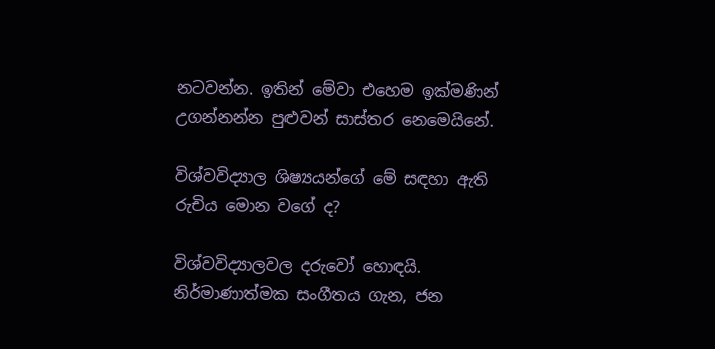නටවන්න. ඉතින් මේවා එහෙම ඉක්මණින් උගන්නන්න පුළුවන් සාස්තර නෙමෙයිනේ.

විශ්වවිද්‍යාල ශිෂ්‍යයන්ගේ මේ සඳහා ඇති රුචිය මොන වගේ ද?

විශ්වවිද්‍යාලවල දරුවෝ හොඳයි. නිර්මාණාත්මක සංගීතය ගැන, ජන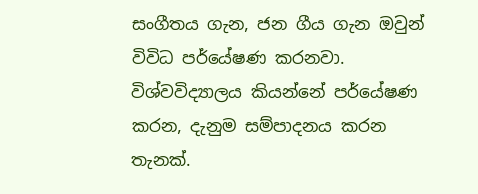සංගීතය ගැන, ජන ගීය ගැන ඔවුන් විවිධ පර්යේෂණ කරනවා. විශ්වවිද්‍යාලය කියන්නේ පර්යේෂණ කරන, දැනුම සම්පාදනය කරන තැනක්.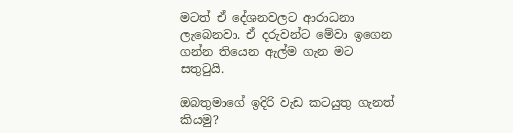මටත් ඒ දේශනවලට ආරාධනා ලැබෙනවා. ඒ දරුවන්ට මේවා ඉගෙන ගන්න තියෙන ඇල්ම ගැන මට සතුටුයි.

ඔබතුමාගේ ඉදිරි වැඩ කටයුතු ගැනත් කියමු?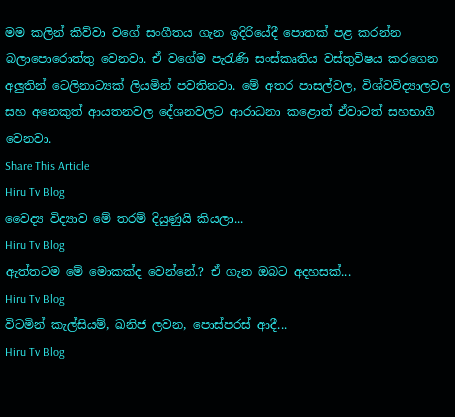මම කලින් කිව්වා වගේ සංගීතය ගැන ඉදිරියේදී පොතක් පළ කරන්න බලාපොරොත්තු වෙනවා. ඒ වගේම පැරැණි සංස්කෘතිය වස්තුවිෂය කරගෙන අලුතින් ටෙලිනාට්‍යක් ලියමින් පවතිනවා. මේ අතර පාසල්වල, විශ්වවිද්‍යාලවල සහ අනෙකුත් ආයතනවල දේශනවලට ආරාධනා කළොත් ඒවාටත් සහභාගී වෙනවා.
Share This Article
Hiru Tv Blog
වෛද්‍ය විද්‍යාව මේ තරම් දියුණුයි කියලා...
Hiru Tv Blog
ඇත්තටම මේ මොකක්ද වෙන්නේ.? ඒ ගැන ඔබට අදහසක්...
Hiru Tv Blog
විටමින් කැල්සියම්, ඛනිජ ලවන, පොස්පරස් ආදී...
Hiru Tv Blog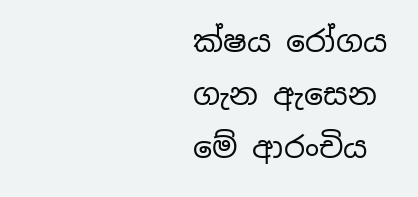ක්ෂය රෝගය ගැන ඇසෙන මේ ආරංචිය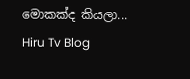මොකක්ද කියලා...
Hiru Tv Blog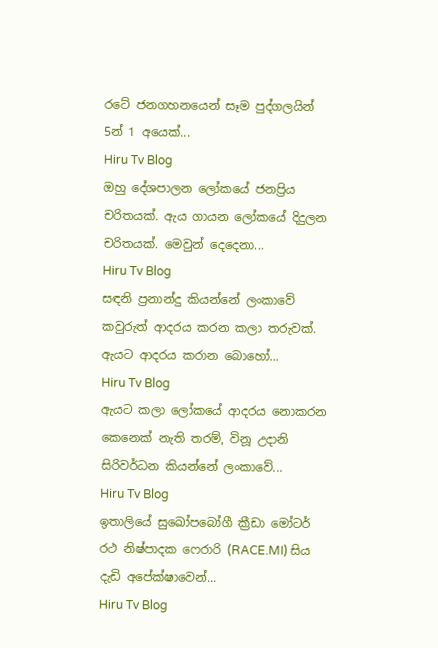රටේ ජනගහනයෙන් සෑම පුද්ගලයින් 5න් 1 අයෙක්...
Hiru Tv Blog
ඔහු දේශපාලන ලෝකයේ ජනප්‍රිය චරිතයක්. ඇය ගායන ලෝකයේ දිදුලන චරිතයක්. මෙවුන් දෙදෙනා...
Hiru Tv Blog
සඳනි ප්‍රනාන්දු කියන්නේ ලංකාවේ කවුරුත් ආදරය කරන කලා තරුවක්. ඇයට ආදරය කරාන බොහෝ...
Hiru Tv Blog
ඇයට කලා ලෝකයේ ආදරය නොකරන කෙනෙක් නැති තරම්, විනූ උදානි සිරිවර්ධන කියන්නේ ලංකාවේ...
Hiru Tv Blog
ඉතාලියේ සුඛෝපබෝගී ක්‍රීඩා මෝටර් රථ නිෂ්පාදක ෆෙරාරි (RACE.MI) සිය දැඩි අපේක්ෂාවෙන්...
Hiru Tv Blog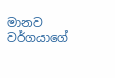මානව වර්ගයාගේ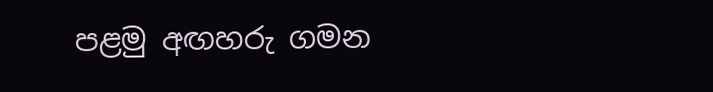පළමු අඟහරු ගමන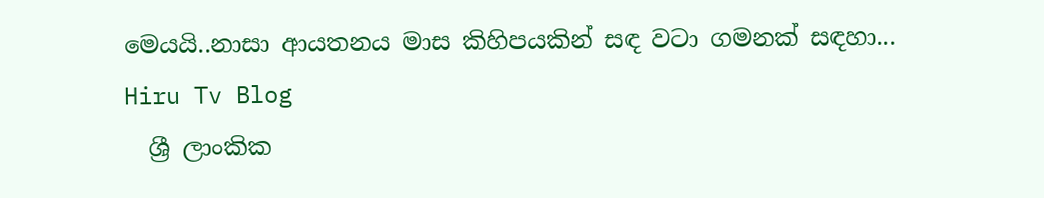මෙයයි..නාසා ආයතනය මාස කිහිපයකින් සඳ වටා ගමනක් සඳහා...
Hiru Tv Blog
  ශ්‍රී ලාංකික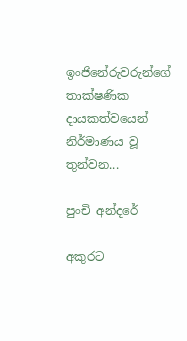ඉංජිනේරුවරුන්ගේ තාක්ෂණික දායකත්වයෙන් නිර්මාණය වූ තුන්වන...

පුංචි අන්දරේ

අකුරට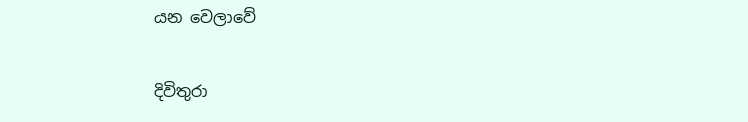යන වෙලාවේ

දිවිතුරා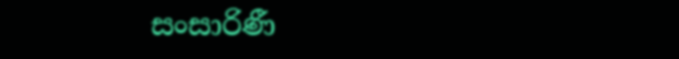සංසාරිණී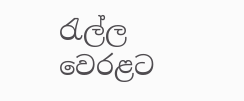රැල්ල වෙරළට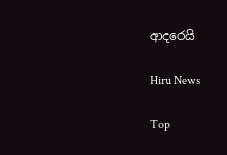ආදරෙයි

Hiru News

Top